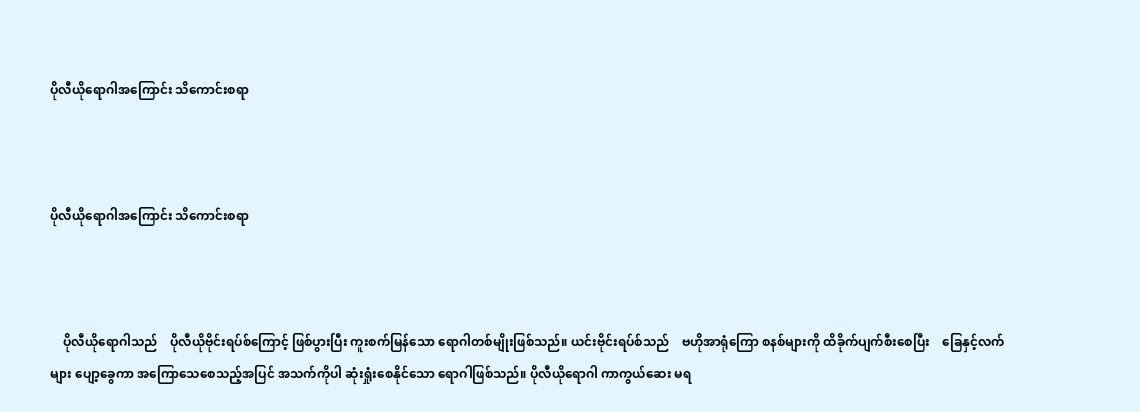ပိုလီယိုရောဂါအကြောင်း သိကောင်းစရာ



ပိုလီယိုရောဂါအကြောင်း သိကောင်းစရာ



    ပိုလီယိုရောဂါသည်    ပိုလီယိုဗိုင်းရပ်စ်ကြောင့် ဖြစ်ပွားပြီး ကူးစက်မြန်သော ရောဂါတစ်မျိုးဖြစ်သည်။ ယင်းဗိုင်းရပ်စ်သည်    ဗဟိုအာရုံကြော စနစ်များကို ထိခိုက်ပျက်စီးစေပြီး    ခြေနှင့်လက်များ ပျော့ခွေကာ အကြောသေစေသည့်အပြင် အသက်ကိုပါ ဆုံးရှုံးစေနိုင်သော ရောဂါဖြစ်သည်။ ပိုလီယိုရောဂါ ကာကွယ်ဆေး မရ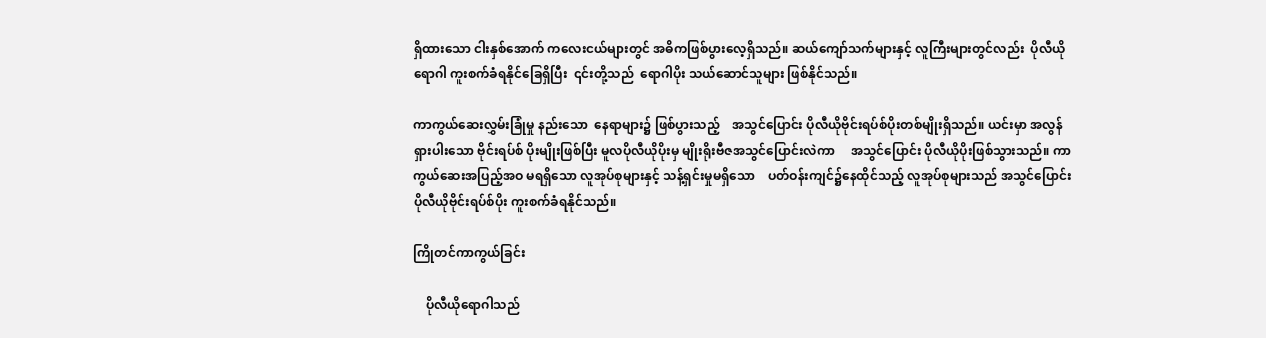ရှိထားသော ငါးနှစ်အောက် ကလေးငယ်များတွင် အဓိကဖြစ်ပွားလေ့ရှိသည်။ ဆယ်ကျော်သက်များနှင့် လူကြီးများတွင်လည်း  ပိုလီယိုရောဂါ ကူးစက်ခံရနိုင်ခြေရှိပြီး  ၎င်းတို့သည်  ရောဂါပိုး သယ်ဆောင်သူများ ဖြစ်နိုင်သည်။

ကာကွယ်ဆေးလွှမ်းခြုံမှု နည်းသော  နေရာများ၌ ဖြစ်ပွားသည့်    အသွင်ပြောင်း ပိုလီယိုဗိုင်းရပ်စ်ပိုးတစ်မျိုးရှိသည်။ ယင်းမှာ အလွန်ရှားပါးသော ဗိုင်းရပ်စ် ပိုးမျိုးဖြစ်ပြီး မူလပိုလီယိုပိုးမှ မျိုးရိုးဗီဇအသွင်ပြောင်းလဲကာ     အသွင်ပြောင်း ပိုလီယိုပိုးဖြစ်သွားသည်။ ကာကွယ်ဆေးအပြည့်အဝ မရရှိသော လူအုပ်စုများနှင့် သန့်ရှင်းမှုမရှိသော    ပတ်ဝန်းကျင်၌နေထိုင်သည့် လူအုပ်စုများသည် အသွင်ပြောင်း ပိုလီယိုဗိုင်းရပ်စ်ပိုး ကူးစက်ခံရနိုင်သည်။

ကြိုတင်ကာကွယ်ခြင်း

    ပိုလီယိုရောဂါသည်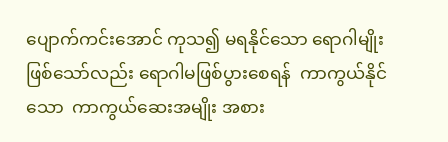ပျောက်ကင်းအောင် ကုသ၍ မရနိုင်သော ရောဂါမျိုးဖြစ်သော်လည်း ရောဂါမဖြစ်ပွားစေရန်  ကာကွယ်နိုင်သော  ကာကွယ်ဆေးအမျိုး အစား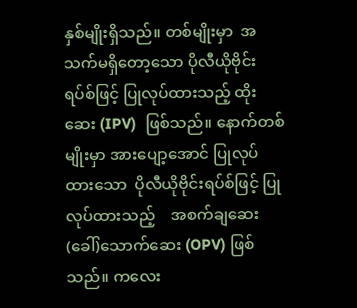နှစ်မျိုးရှိသည်။ တစ်မျိုးမှာ  အသက်မရှိတော့သော ပိုလီယိုဗိုင်းရပ်စ်ဖြင့် ပြုလုပ်ထားသည့် ထိုးဆေး (IPV)  ဖြစ်သည်။ နောက်တစ်မျိုးမှာ အားပျော့အောင် ပြုလုပ်ထားသော  ပိုလီယိုဗိုင်းရပ်စ်ဖြင့် ပြုလုပ်ထားသည့်    အစက်ချဆေး (ခေါ်)သောက်ဆေး (OPV) ဖြစ်သည်။ ကလေး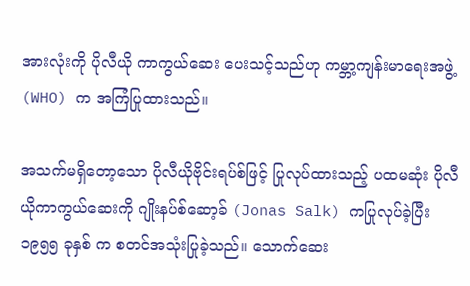အားလုံးကို ပိုလီယို ကာကွယ်ဆေး ပေးသင့်သည်ဟု ကမ္ဘာ့ကျန်းမာရေးအဖွဲ့ (WHO) က အကြံပြုထားသည်။

အသက်မရှိတော့သော ပိုလီယိုဗိုင်းရပ်စ်ဖြင့် ပြုလုပ်ထားသည့် ပထမဆုံး ပိုလီယိုကာကွယ်ဆေးကို ဂျိုးနပ်စ်ဆော့ခ် (Jonas Salk) ကပြုလုပ်ခဲ့ပြီး  ၁၉၅၅ ခုနှစ် က စတင်အသုံးပြုခဲ့သည်။ သောက်ဆေး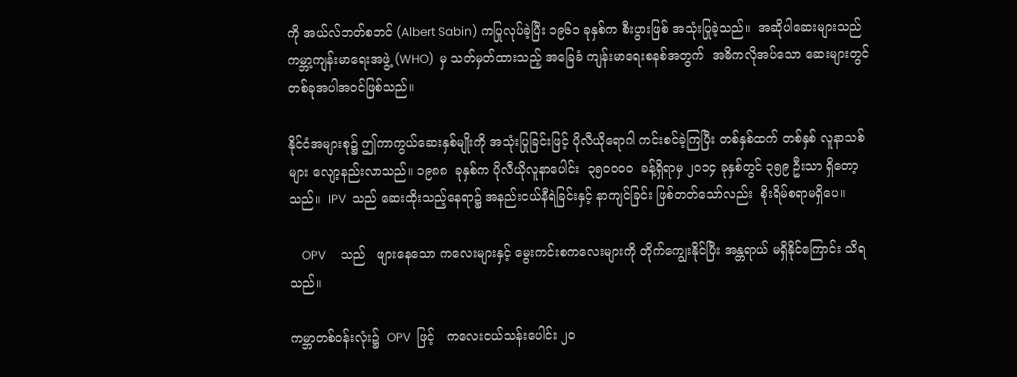ကို အယ်လ်ဘတ်စဘင် (Albert Sabin) ကပြုလုပ်ခဲ့ပြီး ၁၉၆၁ ခုနှစ်က စီးပွားဖြစ် အသုံးပြုခဲ့သည်။  အဆိုပါဆေးများသည်  ကမ္ဘာ့ကျန်းမာရေးအဖွဲ့ (WHO)  မှ သတ်မှတ်ထားသည့် အခြေခံ ကျန်းမာရေးစနစ်အတွက်  အဓိကလိုအပ်သော ဆေးများတွင် တစ်ခုအပါအဝင်ဖြစ်သည်။

နိုင်ငံအများစု၌ ဤကာကွယ်ဆေးနှစ်မျိုးကို အသုံးပြုခြင်းဖြင့် ပိုလီယိုရောဂါ ကင်းစင်ခဲ့ကြပြီး တစ်နှစ်ထက် တစ်နှစ် လူနာသစ်များ လျော့နည်းလာသည်။ ၁၉၈၈  ခုနှစ်က ပိုလီယိုလူနာပေါင်း  ၃၅၀၀၀၀  ခန့်ရှိရာမှ ၂၀၁၄ ခုနှစ်တွင် ၃၅၉ ဦးသာ ရှိတော့သည်။  IPV  သည် ဆေးထိုးသည့်နေရာ၌ အနည်းငယ်နီရဲခြင်းနှင့် နာကျင်ခြင်း ဖြစ်တတ်သော်လည်း  စိုးရိမ်စရာမရှိပေ။

    OPV     သည်   ဖျားနေသော ကလေးများနှင့် မွေးကင်းစကလေးများကို တိုက်ကျွေးနိုင်ပြီး အန္တရာယ် မရှိနိုင်ကြောင်း သိရသည်။

ကမ္ဘာတစ်ဝန်းလုံး၌  OPV  ဖြင့်   ကလေးငယ်သန်းပေါင်း ၂၀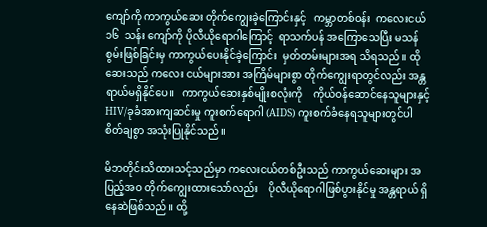ကျော်ကို ကာကွယ်ဆေး တိုက်ကျွေးခဲ့ကြောင်းနှင့်   ကမ္ဘာတစ်ဝန်း  ကလေးငယ် ၁၆  သန်း ကျော်ကို ပိုလီယိုရောဂါကြောင့်  ရာသက်ပန် အကြောသေပြီး မသန်စွမ်းဖြစ်ခြင်းမှ ကာကွယ်ပေးနိုင်ခဲ့ကြောင်း  မှတ်တမ်းများအရ သိရသည်။ ထိုဆေးသည် ကလေး ငယ်များအား အကြိမ်များစွာ တိုက်ကျွေးရာတွင်လည်း အန္တရာယ်မရှိနိုင်ပေ။   ကာကွယ်ဆေးနှစ်မျိုးစလုံးကို    ကိုယ်ဝန်ဆောင်နေသူများနှင့် HIV/ခုခံအားကျဆင်းမှု ကူးစက်ရောဂါ (AIDS) ကူးစက်ခံနေရသူများတွင်ပါ စိတ်ချစွာ အသုံးပြုနိုင်သည်။

မိဘတိုင်းသိထားသင့်သည်မှာ ကလေးငယ်တစ်ဦးသည် ကာကွယ်ဆေးများ အပြည့်အဝ တိုက်ကျွေးထားသော်လည်း    ပိုလီယိုရောဂါဖြစ်ပွားနိုင်မှု အန္တရာယ် ရှိနေဆဲဖြစ်သည်။ ထို့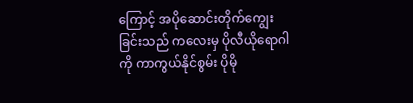ကြောင့် အပိုဆောင်းတိုက်ကျွေးခြင်းသည် ကလေးမှ ပိုလီယိုရောဂါကို ကာကွယ်နိုင်စွမ်း ပိုမို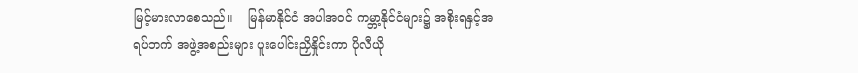မြင့်မားလာစေသည်။    မြန်မာနိုင်ငံ အပါအဝင် ကမ္ဘာ့နိုင်ငံများ၌ အစိုးရနှင့်အရပ်ဘက် အဖွဲ့အစည်းများ ပူးပေါင်းညှိနှိုင်းကာ ပိုလီယို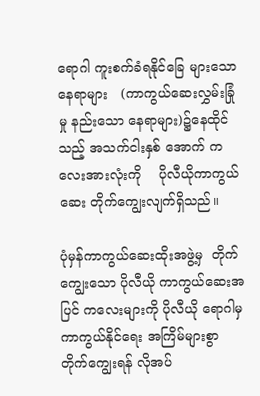ရောဂါ ကူးစက်ခံရနိုင်ခြေ များသောနေရာများ   (ကာကွယ်ဆေးလွှမ်းခြုံမှု နည်းသော နေရာများ)၌နေထိုင်သည့် အသက်ငါးနှစ် အောက် ကလေးအားလုံးကို    ပိုလီယိုကာကွယ်ဆေး တိုက်ကျွေးလျက်ရှိသည်။

ပုံမှန်ကာကွယ်ဆေးထိုးအဖွဲ့မှ  တိုက်ကျွေးသော ပိုလီယို ကာကွယ်ဆေးအပြင် ကလေးများကို ပိုလီယို ရောဂါမှကာကွယ်နိုင်ရေး အကြိမ်များစွာ တိုက်ကျွေးရန် လိုအပ်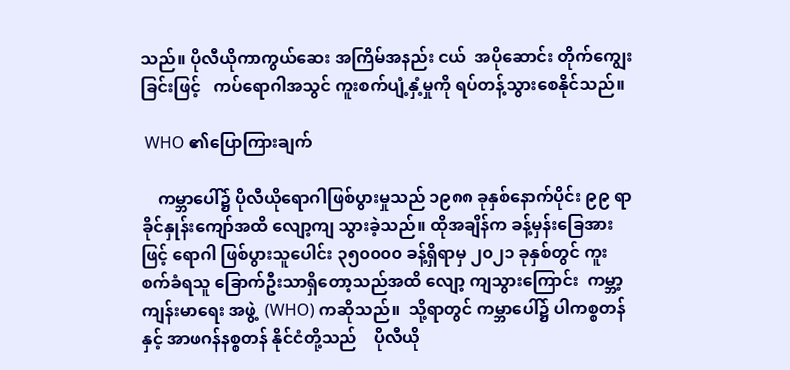သည်။ ပိုလီယိုကာကွယ်ဆေး အကြိမ်အနည်း ငယ်  အပိုဆောင်း တိုက်ကျွေးခြင်းဖြင့်   ကပ်ရောဂါအသွင် ကူးစက်ပျံ့နှံ့မှုကို ရပ်တန့်သွားစေနိုင်သည်။

 WHO ၏ပြောကြားချက်

    ကမ္ဘာပေါ်၌ ပိုလီယိုရောဂါဖြစ်ပွားမှုသည် ၁၉၈၈ ခုနှစ်နောက်ပိုင်း ၉၉ ရာခိုင်နှုန်းကျော်အထိ လျော့ကျ သွားခဲ့သည်။ ထိုအချိန်က ခန့်မှန်းခြေအားဖြင့် ရောဂါ ဖြစ်ပွားသူပေါင်း ၃၅၀၀၀၀ ခန့်ရှိရာမှ ၂၀၂၁ ခုနှစ်တွင် ကူးစက်ခံရသူ ခြောက်ဦးသာရှိတော့သည်အထိ လျော့ ကျသွားကြောင်း  ကမ္ဘာ့ကျန်းမာရေး အဖွဲ့  (WHO) ကဆိုသည်။  သို့ရာတွင် ကမ္ဘာပေါ်၌ ပါကစ္စတန်နှင့် အာဖဂန်နစ္စတန် နိုင်ငံတို့သည်    ပိုလီယို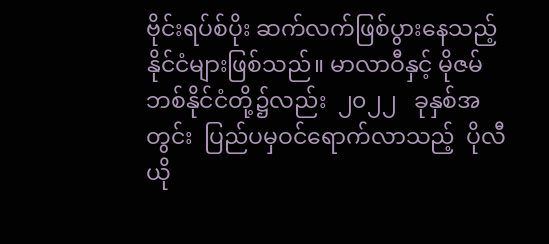ဗိုင်းရပ်စ်ပိုး ဆက်လက်ဖြစ်ပွားနေသည့် နိုင်ငံများဖြစ်သည်။ မာလာဝီနှင့် မိုဇမ်ဘစ်နိုင်ငံတို့၌လည်း  ၂၀၂၂   ခုနှစ်အတွင်း  ပြည်ပမှဝင်ရောက်လာသည့်  ပိုလီယို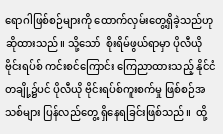ရောဂါဖြစ်စဉ်များကို ထောက်လှမ်းတွေ့ရှိခဲ့သည်ဟု ဆိုထားသည်။ သို့သော်  စိုးရိမ်ဖွယ်ရာမှာ ပိုလီယိုဗိုင်းရပ်စ် ကင်းစင်ကြောင်း ကြေညာထားသည့် နိုင်ငံတချို့၌ပင် ပိုလီယို ဗိုင်းရပ်စ်ကူးစက်မှု ဖြစ်စဉ်အသစ်များ ပြန်လည်တွေ့ ရှိနေရခြင်းဖြစ်သည်။  ထို့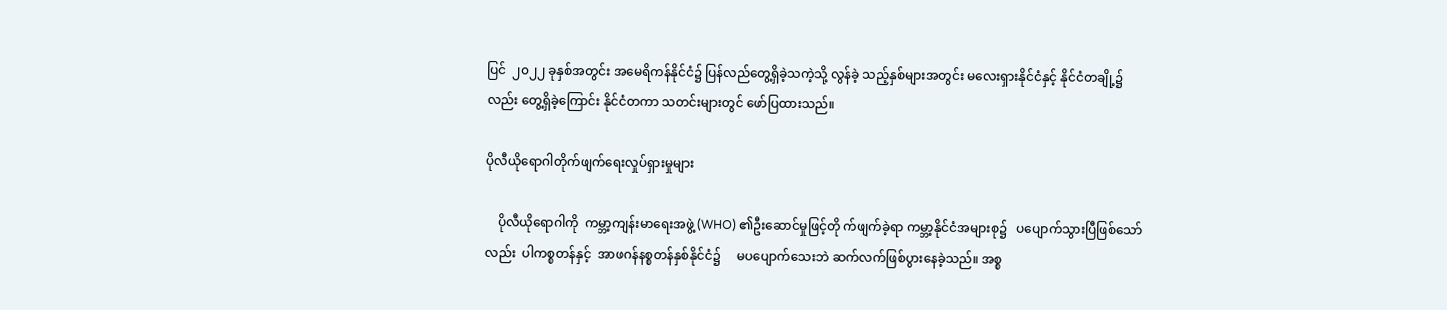ပြင်  ၂၀၂၂ ခုနှစ်အတွင်း အမေရိကန်နိုင်ငံ၌ ပြန်လည်တွေ့ရှိခဲ့သကဲ့သို့ လွန်ခဲ့ သည့်နှစ်များအတွင်း မလေးရှားနိုင်ငံနှင့် နိုင်ငံတချို့၌ လည်း တွေ့ရှိခဲ့ကြောင်း နိုင်ငံတကာ သတင်းများတွင် ဖော်ပြထားသည်။

ပိုလီယိုရောဂါတိုက်ဖျက်ရေးလှုပ်ရှားမှုများ

    ပိုလီယိုရောဂါကို  ကမ္ဘာ့ကျန်းမာရေးအဖွဲ့ (WHO) ၏ဦးဆောင်မှုဖြင့်တို က်ဖျက်ခဲ့ရာ ကမ္ဘာ့နိုင်ငံအများစု၌   ပပျောက်သွားပြီဖြစ်သော်လည်း  ပါကစ္စတန်နှင့်  အာဖဂန်နစ္စတန်နှစ်နိုင်ငံ၌     မပပျောက်သေးဘဲ ဆက်လက်ဖြစ်ပွားနေခဲ့သည်။ အစ္စ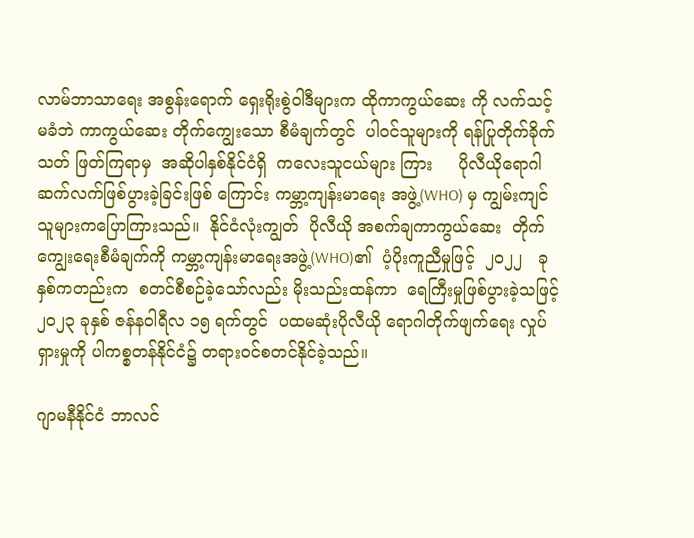လာမ်ဘာသာရေး အစွန်းရောက် ရှေးရိုးစွဲဝါဒီများက ထိုကာကွယ်ဆေး ကို လက်သင့်မခံဘဲ ကာကွယ်ဆေး တိုက်ကျွေးသော စီမံချက်တွင်  ပါဝင်သူများကို ရန်ပြုတိုက်ခိုက်သတ် ဖြတ်ကြရာမှ  အဆိုပါနှစ်နိုင်ငံရှိ  ကလေးသူငယ်များ ကြား     ပိုလီယိုရောဂါ ဆက်လက်ဖြစ်ပွားခဲ့ခြင်းဖြစ် ကြောင်း ကမ္ဘာ့ကျန်းမာရေး အဖွဲ့(WHO) မှ ကျွမ်းကျင် သူများကပြောကြားသည်။  နိုင်ငံလုံးကျွတ်  ပိုလီယို အစက်ချကာကွယ်ဆေး  တိုက်ကျွေးရေးစီမံချက်ကို ကမ္ဘာ့ကျန်းမာရေးအဖွဲ့(WHO)၏  ပံ့ပိုးကူညီမှုဖြင့်  ၂၀၂၂   ခုနှစ်ကတည်းက  စတင်စီစဉ်ခဲ့သော်လည်း မိုးသည်းထန်ကာ  ရေကြီးမှုဖြစ်ပွားခဲ့သဖြင့်  ၂၀၂၃ ခုနှစ် ဇန်နဝါရီလ ၁၅ ရက်တွင်  ပထမဆုံးပိုလီယို ရောဂါတိုက်ဖျက်ရေး လှုပ်ရှားမှုကို ပါကစ္စတန်နိုင်ငံ၌ တရားဝင်စတင်နိုင်ခဲ့သည်။

ဂျာမနီနိုင်ငံ ဘာလင်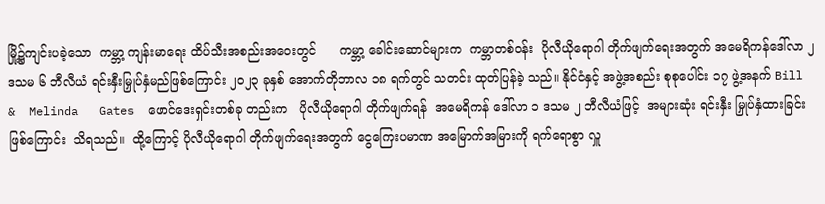မြို့၌ကျင်းပခဲ့သော  ကမ္ဘာ့ ကျန်းမာရေး ထိပ်သီးအစည်းအဝေးတွင်      ကမ္ဘာ့ ခေါင်းဆောင်များက  ကမ္ဘာတစ်ဝန်း  ပိုလီယိုရောဂါ တိုက်ဖျက်ရေးအတွက် အမေရိကန်ဒေါ်လာ ၂ ဒသမ ၆ ဘီလီယံ ရင်းနှီးမြှုပ်နှံမည်ဖြစ်ကြောင်း ၂၀၂၃ ခုနှစ် အောက်တိုဘာလ ၁၈ ရက်တွင် သတင်း ထုတ်ပြန်ခဲ့ သည်။ နိုင်ငံနှင့် အဖွဲ့အစည်း စုစုပေါင်း ၁၇ ဖွဲ့အနက် Bill  &  Melinda   Gates  ဖောင်ဒေးရှင်းတစ်ခု တည်းက   ပိုလီယိုရောဂါ တိုက်ဖျက်ရန်  အမေရိကန် ဒေါ်လာ ၁ ဒသမ ၂ ဘီလီယံဖြင့်  အများဆုံး ရင်းနှီး မြှုပ်နှံထားခြင်းဖြစ်ကြောင်း  သိရသည်။  ထို့ကြောင့် ပိုလီယိုရောဂါ တိုက်ဖျက်ရေးအတွက် ငွေကြေးပမာဏ အမြောက်အမြားကို ရက်ရောစွာ လှူ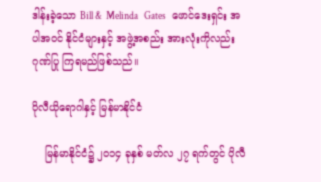ဒါန်းခဲ့သော Bill &  Melinda   Gates   ဖောင်ဒေးရှင်း အပါအဝင် နိုင်ငံများနှင့် အဖွဲ့အစည်း အားလုံးကိုလည်း ဂုဏ်ပြု ကြရမည်ဖြစ်သည်။

ပိုလီယိုရောဂါနှင့် မြန်မာနိုင်ငံ

    မြန်မာနိုင်ငံ၌ ၂၀၁၄ ခုနှစ် မတ်လ ၂၇ ရက်တွင် ပိုလီ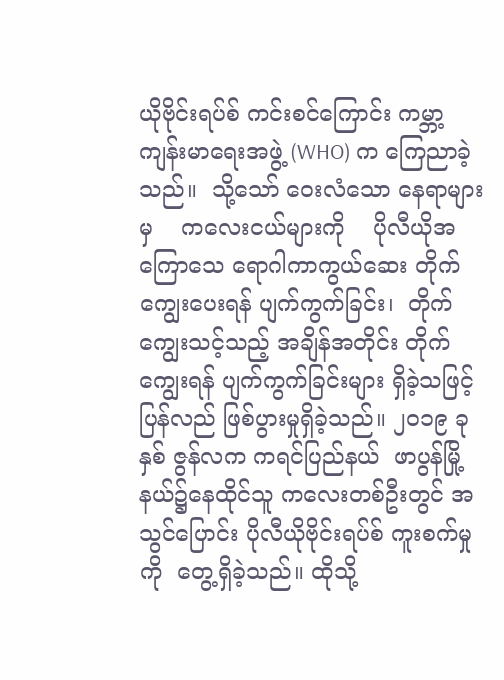ယိုဗိုင်းရပ်စ် ကင်းစင်ကြောင်း ကမ္ဘာ့ကျန်းမာရေးအဖွဲ့ (WHO) က ကြေညာခဲ့သည်။  သို့သော် ဝေးလံသော နေရာများမှ    ကလေးငယ်များကို    ပိုလီယိုအကြောသေ ရောဂါကာကွယ်ဆေး တိုက်ကျွေးပေးရန် ပျက်ကွက်ခြင်း၊  တိုက်ကျွေးသင့်သည့် အချိန်အတိုင်း တိုက်ကျွေးရန် ပျက်ကွက်ခြင်းများ ရှိခဲ့သဖြင့် ပြန်လည် ဖြစ်ပွားမှုရှိခဲ့သည်။ ၂၀၁၉ ခုနှစ် ဇွန်လက ကရင်ပြည်နယ်  ဖာပွန်မြို့နယ်၌နေထိုင်သူ ကလေးတစ်ဦးတွင် အသွင်ပြောင်း ပိုလီယိုဗိုင်းရပ်စ် ကူးစက်မှုကို  တွေ့ရှိခဲ့သည်။ ထိုသို့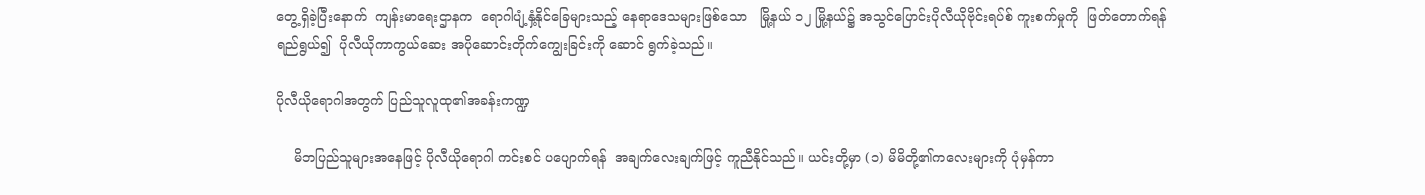တွေ့ရှိခဲ့ပြီးနောက်  ကျန်းမာရေးဌာနက  ရောဂါပျံ့နှံ့နိုင်ခြေများသည့် နေရာဒေသများဖြစ်သော   မြို့နယ် ၁၂ မြို့နယ်၌ အသွင်ပြောင်းပိုလီယိုဗိုင်းရပ်စ် ကူးစက်မှုကို  ဖြတ်တောက်ရန် ရည်ရွယ်၍  ပိုလီယိုကာကွယ်ဆေး အပိုဆောင်းတိုက်ကျွေးခြင်းကို ဆောင် ရွက်ခဲ့သည်။

ပိုလီယိုရောဂါအတွက် ပြည်သူလူထု၏အခန်းကဏ္ဍ

    မိဘပြည်သူများအနေဖြင့် ပိုလီယိုရောဂါ ကင်းစင် ပပျောက်ရန်  အချက်လေးချက်ဖြင့် ကူညီနိုင်သည်။ ယင်းတို့မှာ (၁) မိမိတို့၏ကလေးများကို ပုံမှန်ကာ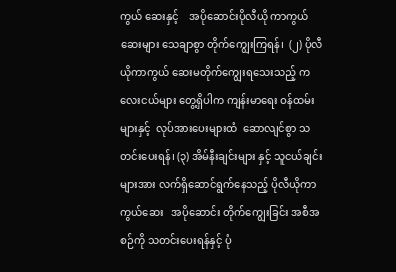ကွယ် ဆေးနှင့်    အပိုဆောင်းပိုလီယို ကာကွယ်ဆေးများ သေချာစွာ တိုက်ကျွေးကြရန်၊  (၂) ပိုလီယိုကာကွယ် ဆေးမတိုက်ကျွေးရသေးသည့် ကလေးငယ်များ တွေ့ရှိပါက ကျန်းမာရေး ဝန်ထမ်းများနှင့်  လုပ်အားပေးများထံ  ဆောလျင်စွာ သတင်းပေးရန်၊ (၃) အိမ်နီးချင်းများ နှင့် သူငယ်ချင်းများအား လက်ရှိဆောင်ရွက်နေသည့် ပိုလီယိုကာကွယ်ဆေး   အပိုဆောင်း တိုက်ကျွေးခြင်း အစီအစဉ်ကို သတင်းပေးရန်နှင့် ပုံ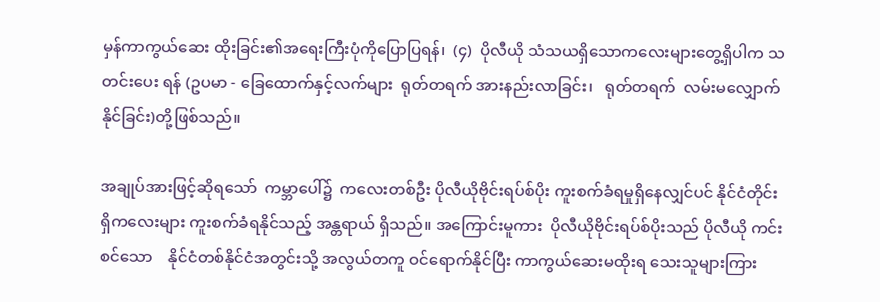မှန်ကာကွယ်ဆေး ထိုးခြင်း၏အရေးကြီးပုံကိုပြောပြရန်၊  (၄)  ပိုလီယို သံသယရှိသောကလေးများတွေ့ရှိပါက သတင်းပေး ရန် (ဥပမာ - ခြေထောက်နှင့်လက်များ  ရုတ်တရက် အားနည်းလာခြင်း၊   ရုတ်တရက်  လမ်းမလျှောက် နိုင်ခြင်း)တို့ဖြစ်သည်။

အချုပ်အားဖြင့်ဆိုရသော်  ကမ္ဘာပေါ်၌  ကလေးတစ်ဦး ပိုလီယိုဗိုင်းရပ်စ်ပိုး ကူးစက်ခံရမှုရှိနေလျှင်ပင် နိုင်ငံတိုင်းရှိကလေးများ ကူးစက်ခံရနိုင်သည့် အန္တရာယ် ရှိသည်။ အကြောင်းမူကား  ပိုလီယိုဗိုင်းရပ်စ်ပိုးသည် ပိုလီယို ကင်းစင်သော    နိုင်ငံတစ်နိုင်ငံအတွင်းသို့ အလွယ်တကူ ဝင်ရောက်နိုင်ပြီး ကာကွယ်ဆေးမထိုးရ သေးသူများကြား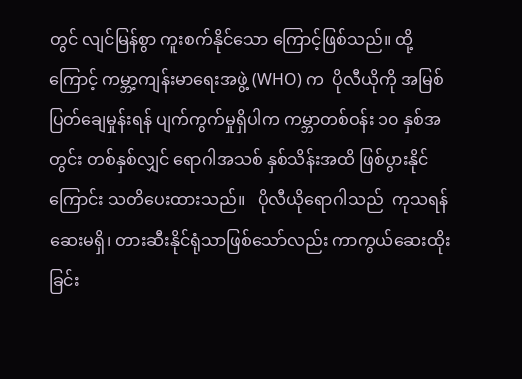တွင် လျင်မြန်စွာ ကူးစက်နိုင်သော ကြောင့်ဖြစ်သည်။ ထို့ကြောင့် ကမ္ဘာ့ကျန်းမာရေးအဖွဲ့ (WHO) က  ပိုလီယိုကို အမြစ်ပြတ်ချေမှုန်းရန် ပျက်ကွက်မှုရှိပါက ကမ္ဘာတစ်ဝန်း ၁၀ နှစ်အတွင်း တစ်နှစ်လျှင် ရောဂါအသစ် နှစ်သိန်းအထိ ဖြစ်ပွားနိုင်ကြောင်း သတိပေးထားသည်။   ပိုလီယိုရောဂါသည်  ကုသရန် ဆေးမရှိ၊ တားဆီးနိုင်ရုံသာဖြစ်သော်လည်း ကာကွယ်ဆေးထိုးခြင်း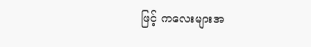ဖြင့် ကလေးများအ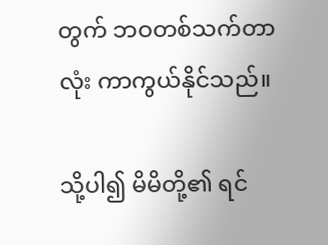တွက် ဘဝတစ်သက်တာလုံး ကာကွယ်နိုင်သည်။

သို့ပါ၍ မိမိတို့၏ ရင်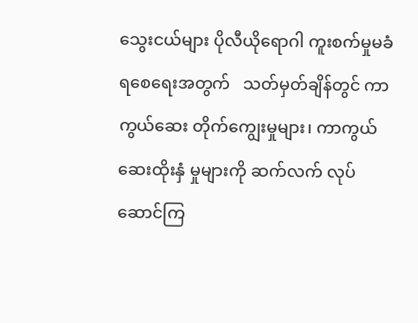သွေးငယ်များ ပိုလီယိုရောဂါ ကူးစက်မှုမခံရစေရေးအတွက်   သတ်မှတ်ချိန်တွင် ကာကွယ်ဆေး တိုက်ကျွေးမှုများ၊ ကာကွယ်ဆေးထိုးနှံ မှုများကို ဆက်လက် လုပ်ဆောင်ကြ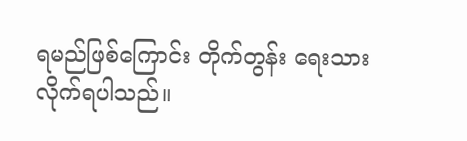ရမည်ဖြစ်ကြောင်း တိုက်တွန်း ရေးသားလိုက်ရပါသည်။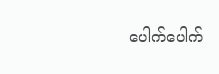ပေါက်ပေါက်